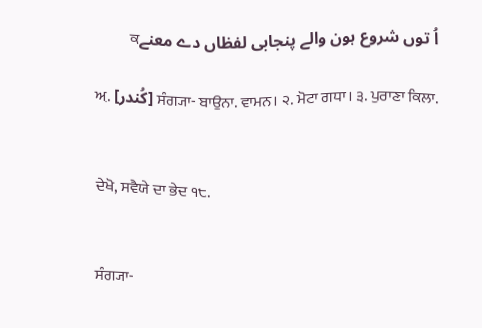اُ توں شروع ہون والے پنجابی لفظاں دے معنےਕ

ਅ਼. [کُندر] ਸੰਗ੍ਯਾ- ਬਾਉਨਾ. ਵਾਮਨ। ੨. ਮੋਟਾ ਗਧਾ। ੩. ਪੁਰਾਣਾ ਕਿਲਾ.


ਦੇਖੋ, ਸਵੈਯੇ ਦਾ ਭੇਦ ੧੮.


ਸੰਗ੍ਯਾ-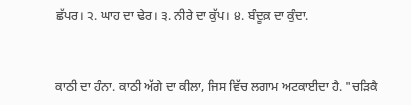ਛੱਪਰ। ੨. ਘਾਹ ਦਾ ਢੇਰ। ੩. ਨੀਰੇ ਦਾ ਕੁੱਪ। ੪. ਬੰਦੂਕ਼ ਦਾ ਕੁੰਦਾ.


ਕਾਠੀ ਦਾ ਹੰਨਾ. ਕਾਠੀ ਅੱਗੇ ਦਾ ਕੀਲਾ, ਜਿਸ ਵਿੱਚ ਲਗਾਮ ਅਟਕਾਈਦਾ ਹੈ. "ਚੜਿਕੈ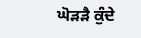ਘੋੜੜੈ ਕੁੰਦੇ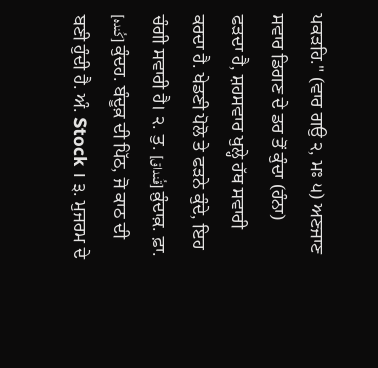ਪਕੜਹਿ." (ਵਾਰ ਗਉ ੨, ਮਃ ੫) ਅਣਜਾਣ ਸਵਾਰ ਡਿਗਣ ਦੇ ਡਰ ਤੋਂ ਕੁੰਦਾ (ਹੰਨਾ) ਫੜਦਾ ਹੈ, ਸ਼ਹਸਵਾਰ ਖੁਲ੍ਹੇ ਹੱਥ ਸਵਾਰੀ ਕਰਦਾ ਹੈ. ਖੇਡਣੀ ਪੋਲੋ ਤੇ ਫੜਨੇ ਕੁੰਦੇ, ਇਹ ਚੰਗੀ ਸਵਾਰੀ ਹੈ। ੨. ਤੁ. [قُنداق] ਕ਼ੁੰਦਾਕ਼. ਫ਼ਾ. [کُندہ] ਕੁੰਦਹ. ਬੰਦੂਕ਼ ਦੀ ਪਿੱਠ, ਜੋ ਕਾਠ ਦੀ ਬਣੀ ਹੁੰਦੀ ਹੈ. ਅੰ. Stock । ੩. ਮੁਜਰਮ ਦੇ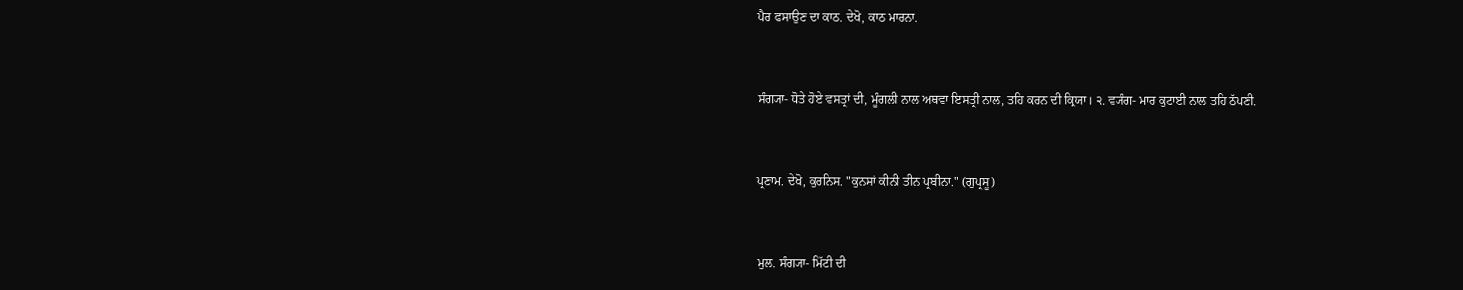ਪੈਰ ਫਸਾਉਣ ਦਾ ਕਾਠ. ਦੇਖੋ, ਕਾਠ ਮਾਰਨਾ.


ਸੰਗ੍ਯਾ- ਧੋਤੇ ਹੋਏ ਵਸਤ੍ਰਾਂ ਦੀ, ਮੂੰਗਲੀ ਨਾਲ ਅਥਵਾ ਇਸਤ੍ਰੀ ਨਾਲ, ਤਹਿ ਕਰਨ ਦੀ ਕ੍ਰਿਯਾ। ੨. ਵ੍ਯੰਗ- ਮਾਰ ਕੁਟਾਈ ਨਾਲ ਤਹਿ ਠੱਪਣੀ.


ਪ੍ਰਣਾਮ. ਦੇਖੋ, ਕੁਰਨਿਸ. "ਕੁਨਸਾਂ ਕੀਨੀ ਤੀਨ ਪ੍ਰਬੀਨਾ." (ਗੁਪ੍ਰਸੂ)


ਮੁਲ. ਸੰਗ੍ਯਾ- ਮਿੱਟੀ ਦੀ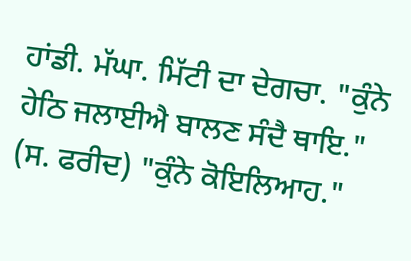ਹਾਂਡੀ. ਮੱਘਾ. ਮਿੱਟੀ ਦਾ ਦੇਗਚਾ. "ਕੁੰਨੇ ਹੇਠਿ ਜਲਾਈਐ ਬਾਲਣ ਸੰਦੈ ਥਾਇ." (ਸ. ਫਰੀਦ) "ਕੁੰਨੇ ਕੋਇਲਿਆਹ."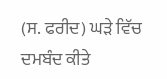(ਸ. ਫਰੀਦ) ਘੜੇ ਵਿੱਚ ਦਮਬੰਦ ਕੀਤੇ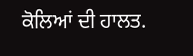ਕੋਲਿਆਂ ਦੀ ਹਾਲਤ.